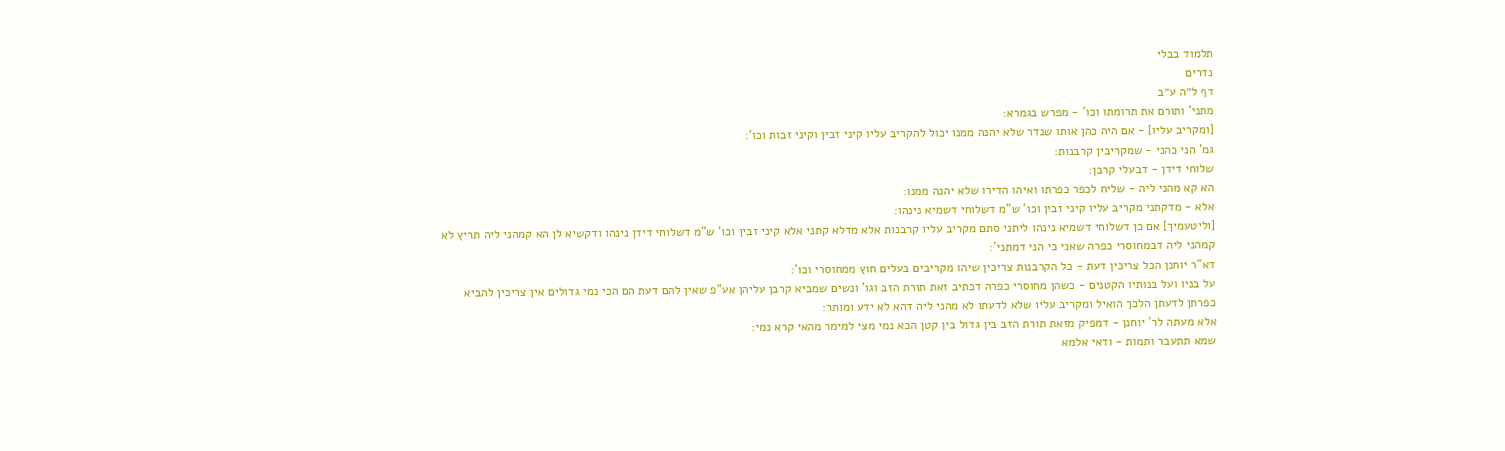תלמוד בבלי
נדרים
דף ל״ה ע״ב
מתני' ותורם את תרומתו וכו' - מפרש בגמרא:
[ומקריב עליו] - אם היה כהן אותו שנדר שלא יהנה ממנו יכול להקריב עליו קיני זבין וקיני זבות וכו':
גמ' הני כהני - שמקריבין קרבנות:
שלוחי דידן - דבעלי קרבן:
הא קא מהני ליה - שליח לכפר כפרתו ואיהו הדירו שלא יהנה ממנו:
אלא - מדקתני מקריב עליו קיני זבין וכו' ש"מ דשלוחי דשמיא נינהו:
[וליטעמיך] אם כן דשלוחי דשמיא נינהו ליתני סתם מקריב עליו קרבנות אלא מדלא קתני אלא קיני זבין וכו' ש"מ דשלוחי דידן נינהו ודקשיא לן הא קמהני ליה תריץ לא קמהני ליה דבמחוסרי כפרה שאני כי הני דמתני':
דא"ר יוחנן הכל צריכין דעת - כל הקרבנות צריכין שיהו מקריבים בעלים חוץ ממחוסרי וכו':
על בניו ועל בנותיו הקטנים - כשהן מחוסרי כפרה דכתיב זאת תורת הזב וגו' ונשים שמביא קרבן עליהן אע"פ שאין להם דעת הם הכי נמי גדולים אין צריכין להביא כפרתן לדעתן הלכך הואיל ומקריב עליו שלא לדעתו לא מהני ליה דהא לא ידע ומותר:
אלא מעתה לר' יוחנן - דמפיק מזאת תורת הזב בין גדול בין קטן הכא נמי מצי למימר מהאי קרא נמי:
שמא תתעבר ותמות - ודאי אלמא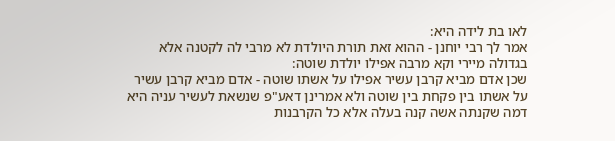לאו בת לידה היא:
אמר לך רבי יוחנן - ההוא זאת תורת היולדת לא מרבי לה לקטנה אלא בגדולה מיירי וקא מרבה אפילו יולדת שוטה:
שכן אדם מביא קרבן עשיר אפילו על אשתו שוטה - אדם מביא קרבן עשיר על אשתו בין פקחת בין שוטה ולא אמרינן דאע"פ שנשאת לעשיר עניה היא דמה שקנתה אשה קנה בעלה אלא כל הקרבנות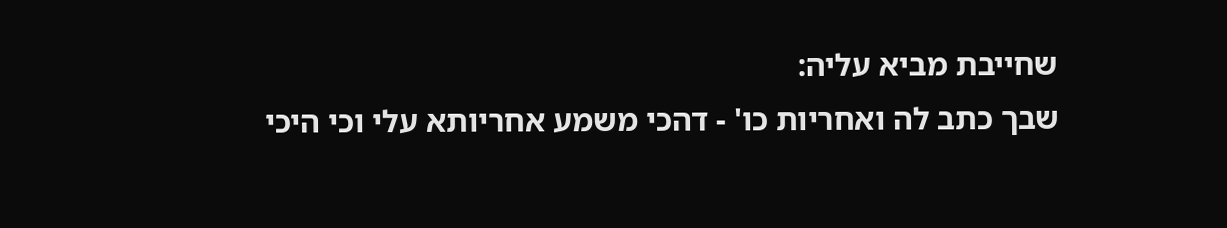שחייבת מביא עליה:
שבך כתב לה ואחריות כו' - דהכי משמע אחריותא עלי וכי היכי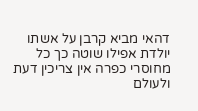דהאי מביא קרבן על אשתו יולדת אפילו שוטה כך כל מחוסרי כפרה אין צריכין דעת ולעולם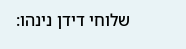שלוחי דידן נינהו: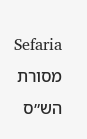Sefaria
מסורת הש״ס